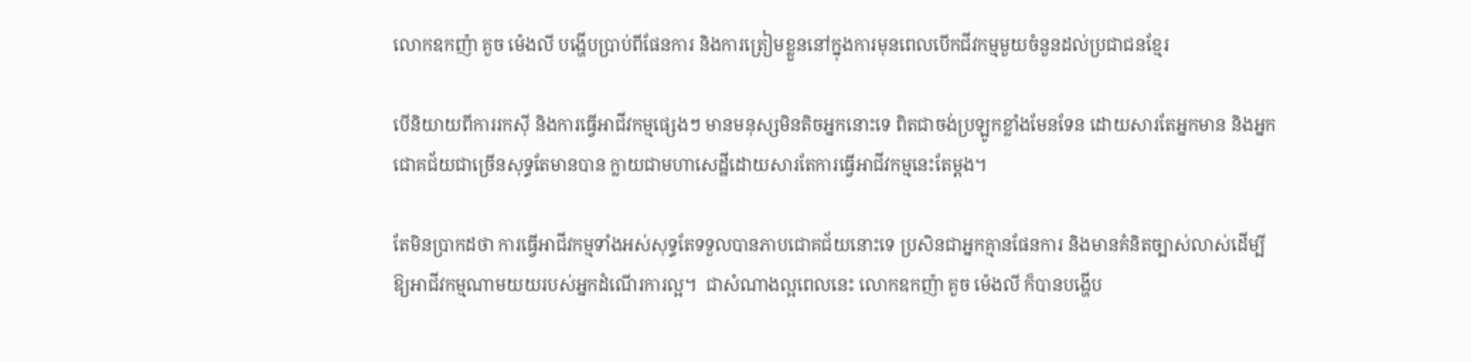លោកឧកញ៉ា គួច ម៉េងលី បង្ហើបប្រាប់ពីផែនការ និងការត្រៀមខ្លួននៅក្នុងការមុនពេលបើកជីវកម្មមួយចំនួនដល់ប្រជាជនខ្មែរ

បើនិយាយពីការរកស៊ី និងការធ្វើអាជីវកម្មផ្សេងៗ មានមនុស្សមិនតិចអ្នកនោះទេ ពិតជាចង់ប្រឡូកខ្លាំងមែនទែន ដោយសារតែអ្នកមាន និងអ្នកជោគជ័យជាច្រើនសុទ្ធតែមានបាន ក្លាយជាមហាសេដ្ឋីដោយសារតែការធ្វើអាជីវកម្មនេះតែម្តង។

តែមិនប្រាកដថា ការធ្វើអាជីវកម្មទាំងអស់សុទ្ធតែទទួលបានភាបជោគជ័យនោះទេ ប្រសិនជាអ្នកគ្មានផែនការ និងមានគំនិតច្បាស់លាស់ដើម្បីឱ្យអាជីវកម្មណាមយយរបស់អ្នកដំណើរការល្អ។  ជាសំណាងល្អពេលនេះ លោកឧកញ៉ា គួច ម៉េងលី ក៏បានបង្ហើប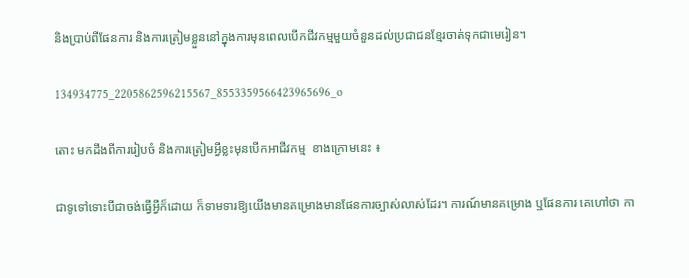និងប្រាប់ពីផែនការ និងការត្រៀមខ្លួននៅក្នុងការមុនពេលបើកជីវកម្មមួយចំនួនដល់ប្រជាជនខ្មែរចាត់ទុកជាមេរៀន។

134934775_2205862596215567_8553359566423965696_o

តោះ មកដឹងពីការរៀបចំ និងការត្រៀមអ្វីខ្លះមុនបើកអាជីវកម្ម  ខាងក្រោមនេះ ៖

ជាទូទៅទោះបីជាចង់ធ្វើអ្វីក៏ដោយ ក៏ទាមទារឱ្យយើងមានគម្រោងមានផែនការច្បាស់លាស់ដែរ។ ការណ៍មានគម្រោង ឬផែនការ គេហៅថា កា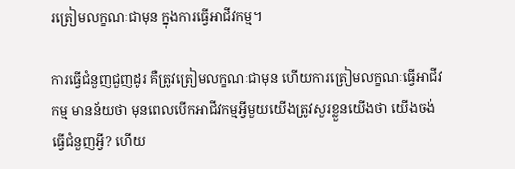រត្រៀមលក្ខណៈជាមុន ក្នុងការធ្វើអាជីវកម្ម។

ការធ្វើជំនួញជួញដូរ គឺត្រូវត្រៀមលក្ខណៈជាមុន ហើយការត្រៀមលក្ខណៈធ្វើអាជីវកម្ម មានន័យថា មុនពេលបើកអាជីវកម្មអ្វីមួយយើងត្រូវសួរខ្លួនយើងថា យើងចង់ធ្វើជំនួញអ្វី? ហើយ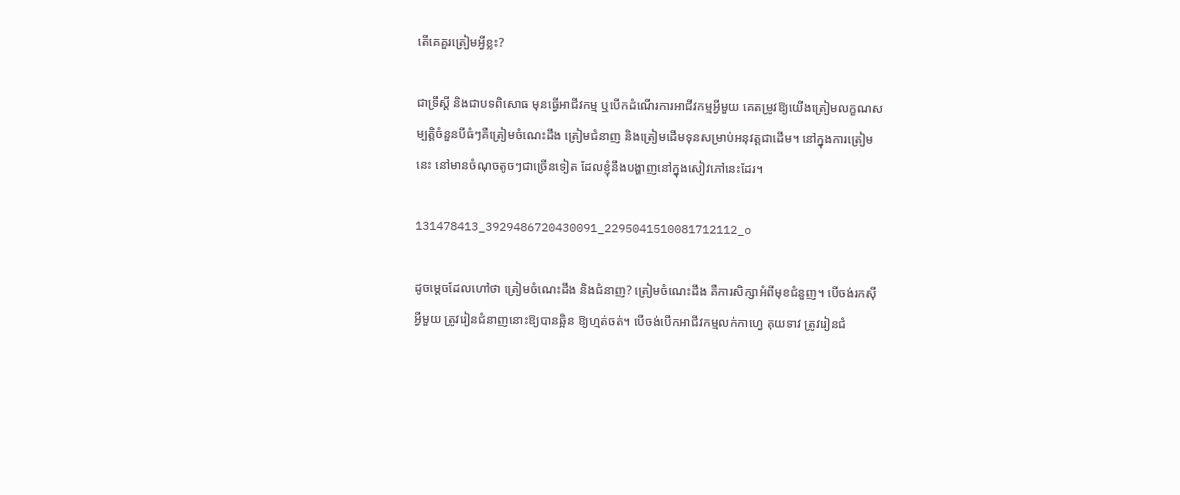តើគេគួរត្រៀមអ្វីខ្លះ?

ជាទ្រឹស្តី និងជាបទពិសោធ មុនធ្វើអាជីវកម្ម ឬបើកដំណើរការអាជីវកម្មអ្វីមួយ គេតម្រូវឱ្យយើងត្រៀមលក្ខណសម្បត្តិចំនួនបីធំៗគឺត្រៀមចំណេះដឹង ត្រៀមជំនាញ និងត្រៀមដើមទុនសម្រាប់អនុវត្តជាដើម។ នៅក្នុងការត្រៀមនេះ នៅមានចំណុចតូចៗជាច្រើនទៀត ដែលខ្ញុំនឹងបង្ហាញនៅក្នុងសៀវភៅនេះដែរ។

131478413_3929486720430091_2295041510081712112_o

ដូចម្តេចដែលហៅថា ត្រៀមចំណេះដឹង និងជំនាញ? ត្រៀមចំណេះដឹង គឺការសិក្សាអំពីមុខជំនួញ។ បើចង់រកស៊ីអ្វីមួយ ត្រូវរៀនជំនាញនោះឱ្យបានឆ្អិន ឱ្យហ្មត់ចត់។ បើចង់បើកអាជីវកម្មលក់កាហ្វេ គុយទាវ ត្រូវរៀនជំ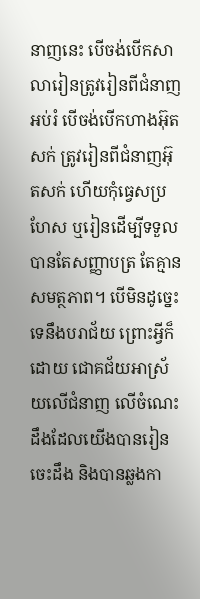នាញនេះ បើចង់បើកសាលារៀនត្រូវរៀនពីជំនាញអប់រំ បើចង់បើកហាងអ៊ុតសក់ ត្រូវរៀនពីជំនាញអ៊ុតសក់ ហើយកុំធ្វេសប្រហែស ឬរៀនដើម្បីទទួលបានតែសញ្ញាបត្រ តែគ្មានសមត្ថភាព។ បើមិនដូច្នេះទេនឹងបរាជ័យ ព្រោះអ្វីក៏ដោយ ជោគជ័យអាស្រ័យលើជំនាញ លើចំណេះដឹងដែលយើងបានរៀនចេះដឹង និងបានឆ្លងកា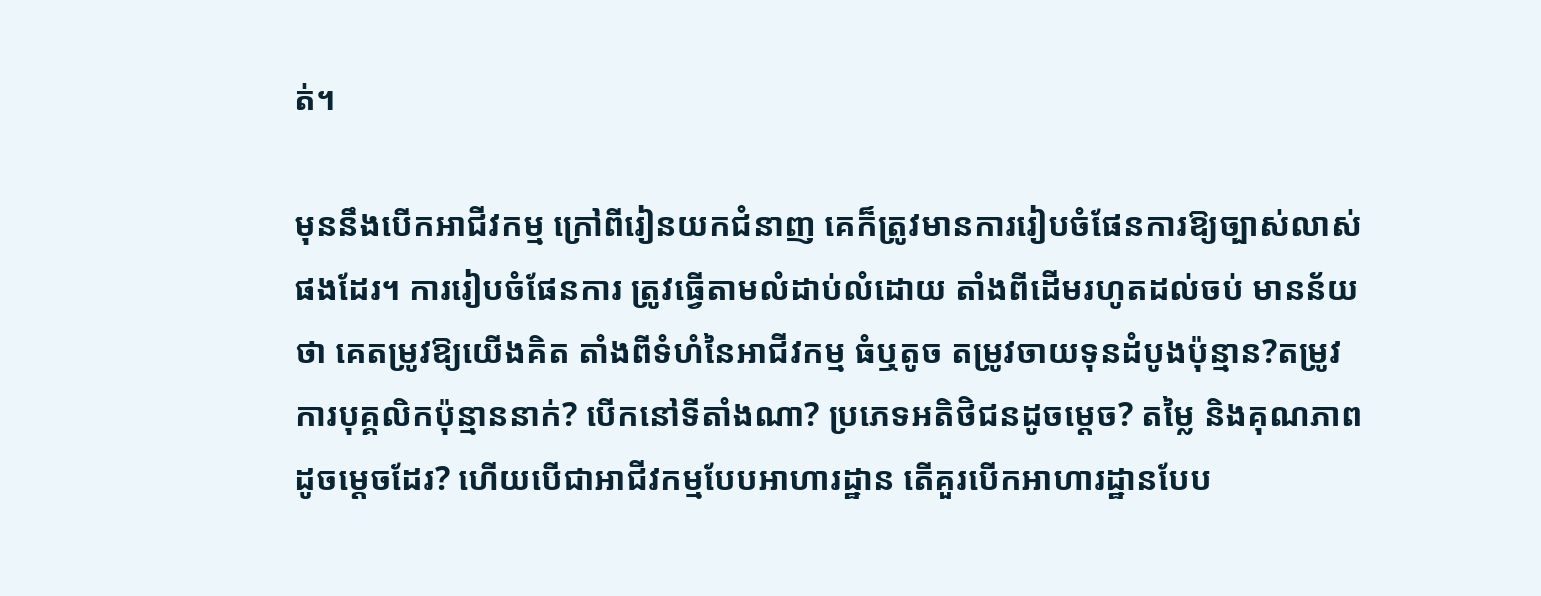ត់។

មុននឹងបើកអាជីវកម្ម ក្រៅពីរៀនយកជំនាញ គេក៏ត្រូវមានការរៀបចំផែនការឱ្យច្បាស់លាស់ផងដែរ។ ការរៀបចំផែនការ ត្រូវធ្វើតាមលំដាប់លំដោយ តាំងពីដើមរហូតដល់ចប់ មានន័យថា គេតម្រូវឱ្យយើងគិត តាំងពីទំហំនៃអាជីវកម្ម ធំឬតូច តម្រូវចាយទុនដំបូងប៉ុន្មាន?តម្រូវការបុគ្គលិកប៉ុន្មាននាក់? បើកនៅទីតាំងណា? ប្រភេទអតិថិជនដូចម្តេច? តម្លៃ និងគុណភាព ដូចម្តេចដែរ? ហើយបើជាអាជីវកម្មបែបអាហារដ្ឋាន តើគួរបើកអាហារដ្ឋានបែប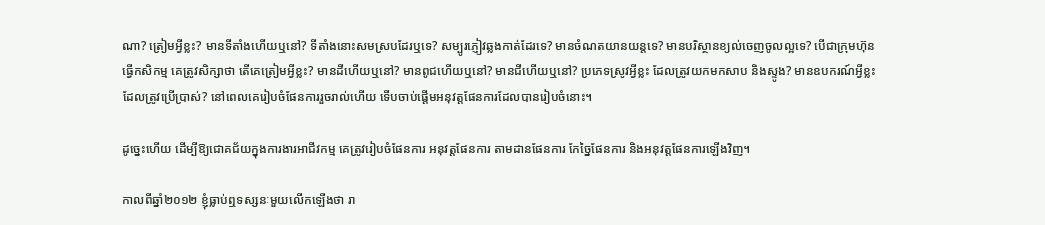ណា? ត្រៀមអ្វីខ្លះ? មានទីតាំងហើយឬនៅ? ទីតាំងនោះសមស្របដែរឬទេ? សម្បូរភ្ញៀវឆ្លងកាត់ដែរទេ? មានចំណតយានយន្តទេ? មានបរិស្ថានខ្យល់ចេញចូលល្អទេ? បើជាក្រុមហ៊ុនធ្វើកសិកម្ម គេត្រូវសិក្សាថា តើគេត្រៀមអ្វីខ្លះ? មានដីហើយឬនៅ? មានពូជហើយឬនៅ? មានជីហើយឬនៅ? ប្រភេទស្រូវអ្វីខ្លះ ដែលត្រូវយកមកសាប និងស្ទូង? មានឧបករណ៍អ្វីខ្លះដែលត្រូវប្រើប្រាស់? នៅពេលគេរៀបចំផែនការរួចរាល់ហើយ ទើបចាប់ផ្តើមអនុវត្តផែនការដែលបានរៀបចំនោះ។

ដូច្នេះហើយ ដើម្បីឱ្យជោគជ័យក្នុងការងារអាជីវកម្ម គេត្រូវរៀបចំផែនការ អនុវត្តផែនការ តាមដានផែនការ កែច្នៃផែនការ និងអនុវត្តផែនការឡើងវិញ។

កាលពីឆ្នាំ២០១២ ខ្ញុំធ្លាប់ឮទស្សនៈមួយលើកឡើងថា រា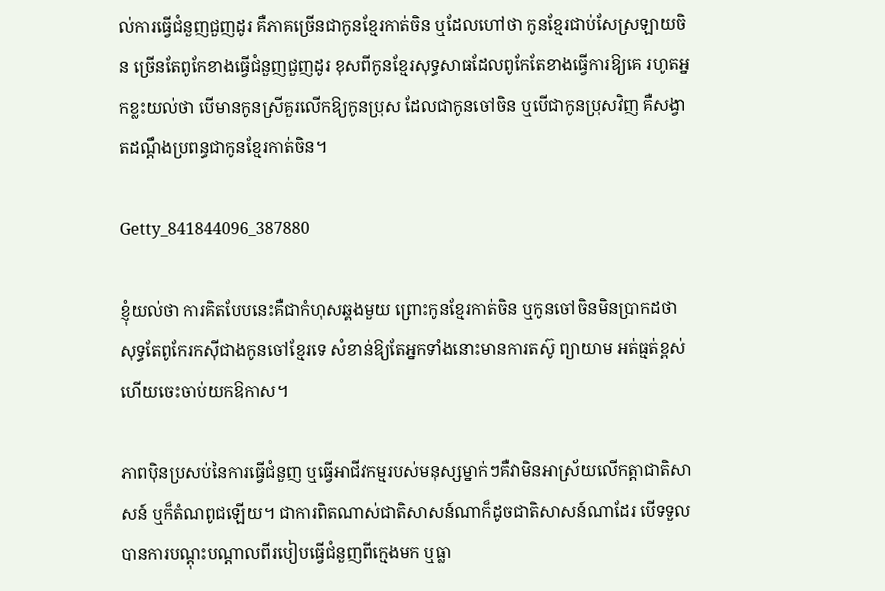ល់ការធ្វើជំនួញជួញដូរ គឺភាគច្រើនជាកូនខ្មែរកាត់ចិន ឬដែលហៅថា កូនខ្មែរជាប់សែស្រឡាយចិន ច្រើនតែពូកែខាងធ្វើជំនួញជួញដូរ ខុសពីកូនខ្មែរសុទ្ធសាធដែលពូកែតែខាងធ្វើការឱ្យគេ រហូតអ្នកខ្លះយល់ថា បើមានកូនស្រីគួរលើកឱ្យកូនប្រុស ដែលជាកូនចៅចិន ឬបើជាកូនប្រុសវិញ គឺសង្វាតដណ្ដឹងប្រពន្ធជាកូនខ្មែរកាត់ចិន។

Getty_841844096_387880

ខ្ញុំយល់ថា ការគិតបែបនេះគឺជាកំហុសឆ្គងមួយ ព្រោះកូនខ្មែរកាត់ចិន ឬកូនចៅចិនមិនប្រាកដថា សុទ្ធតែពូកែរកស៊ីជាងកូនចៅខ្មែរទេ សំខាន់ឱ្យតែអ្នកទាំងនោះមានការតស៊ូ ព្យាយាម អត់ធ្មត់ខ្ពស់ ហើយចេះចាប់យកឱកាស។

ភាពប៉ិនប្រសប់នៃការធ្វើជំនួញ ឬធ្វើអាជីវកម្មរបស់មនុស្សម្នាក់ៗគឺវាមិនអាស្រ័យលើកត្តាជាតិសាសន៍ ឬក៏តំណពូជឡើយ។ ជាការពិតណាស់ជាតិសាសន៍ណាក៏ដូចជាតិសាសន៍ណាដែរ បើទទួលបានការបណ្ដុះបណ្ដាលពីរបៀបធ្វើជំនួញពីក្មេងមក ឬធ្លា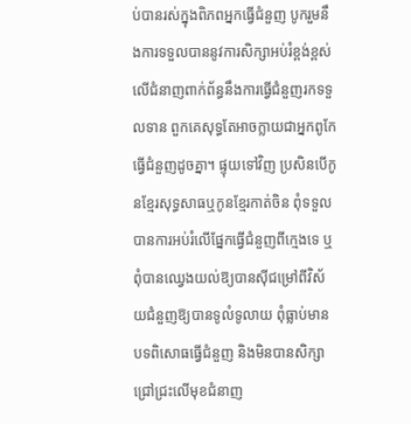ប់បានរស់ក្នុងពិភពអ្នកធ្វើជំនួញ បូករួមនឹងការទទួលបាននូវការសិក្សាអប់រំខ្ពង់ខ្ពស់ លើជំនាញពាក់ព័ន្ធនឹងការធ្វើជំនួញរកទទួលទាន ពួកគេសុទ្ធតែអាចក្លាយជាអ្នកពូកែធ្វើជំនួញដូចគ្នា។ ផ្ទុយទៅវិញ ប្រសិនបើកូនខ្មែរសុទ្ធសាធឬកូនខ្មែរកាត់ចិន ពុំទទួលបានការអប់រំលើផ្នែកធ្វើជំនួញពីក្មេងទេ ឬពុំបានឈ្វេងយល់ឱ្យបានស៊ីជម្រៅពីវិស័យជំនួញឱ្យបានទូលំទូលាយ ពុំធ្លាប់មានបទពិសោធធ្វើជំនួញ និងមិនបានសិក្សាជ្រៅជ្រះលើមុខជំនាញ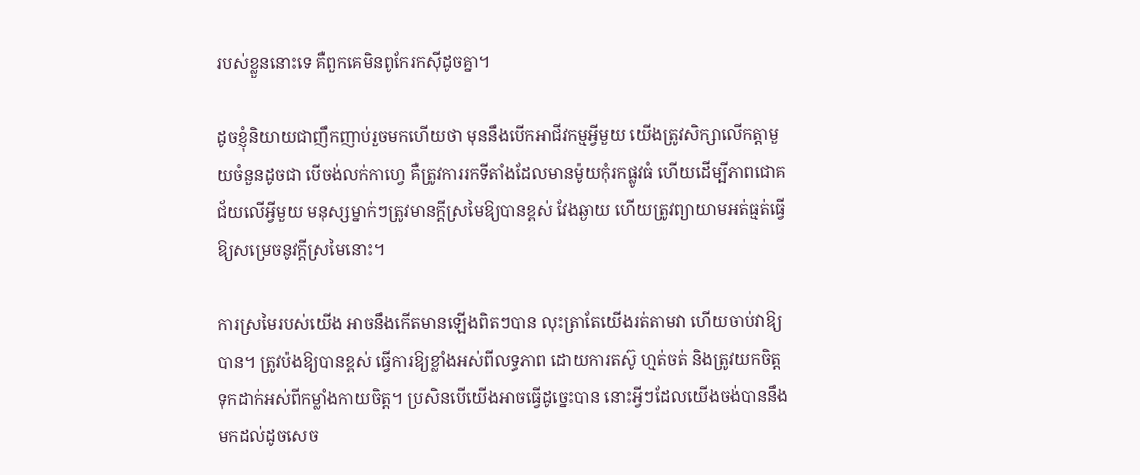របស់ខ្លួននោះទេ គឺពួកគេមិនពូកែរកស៊ីដូចគ្នា។

ដូចខ្ញុំនិយាយជាញឹកញាប់រួចមកហើយថា មុននឹងបើកអាជីវកម្មអ្វីមួយ យើងត្រូវសិក្សាលើកត្តាមួយចំនួនដូចជា បើចង់លក់កាហ្វេ គឺត្រូវការរកទីតាំងដែលមានម៉ូយកុំរកផ្លូវធំ ហើយដើម្បីភាពជោគជ័យលើអ្វីមួយ មនុស្សម្នាក់ៗត្រូវមានក្តីស្រមៃឱ្យបានខ្ពស់ វែងឆ្ងាយ ហើយត្រូវព្យាយាមអត់ធ្មត់ធ្វើឱ្យសម្រេចនូវក្តីស្រមៃនោះ។

ការស្រមៃរបស់យើង អាចនឹងកើតមានឡើងពិតៗបាន លុះត្រាតែយើងរត់តាមវា ហើយចាប់វាឱ្យបាន។ ត្រូវប៉ងឱ្យបានខ្ពស់ ធ្វើការឱ្យខ្លាំងអស់ពីលទ្ធភាព ដោយការតស៊ូ ហ្មត់ចត់ និងត្រូវយកចិត្តទុកដាក់អស់ពីកម្លាំងកាយចិត្ត។ ប្រសិនបើយើងអាចធ្វើដូច្នេះបាន នោះអ្វីៗដែលយើងចង់បាននឹងមកដល់ដូចសេច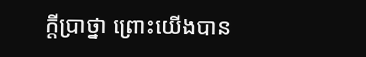ក្តីប្រាថ្នា ព្រោះយើងបាន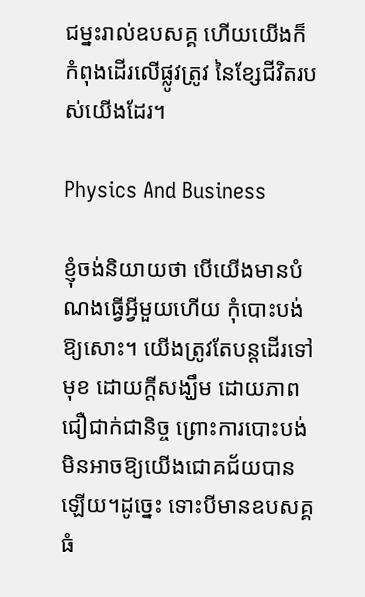ជម្នះរាល់ឧបសគ្គ ហើយយើងក៏កំពុងដើរលើផ្លូវត្រូវ នៃខ្សែជីវិតរបស់យើងដែរ។

Physics And Business

ខ្ញុំចង់និយាយថា បើយើងមានបំណងធ្វើអ្វីមួយហើយ កុំបោះបង់ឱ្យសោះ។ យើងត្រូវតែបន្តដើរទៅមុខ ដោយក្តីសង្ឃឹម ដោយភាពជឿជាក់ជានិច្ច ព្រោះការបោះបង់មិនអាចឱ្យយើងជោគជ័យបានឡើយ។ដូច្នេះ ទោះបីមានឧបសគ្គធំ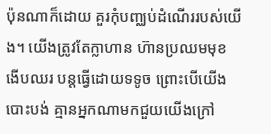ប៉ុនណាក៏ដោយ គួរកុំបញ្ឈប់ដំណើររបស់យើង។ យើងត្រូវតែក្លាហាន ហ៊ានប្រឈមមុខ ងើបឈរ បន្តធ្វើដោយទទូច ព្រោះបើយើងបោះបង់ គ្មានអ្នកណាមកជួយយើងក្រៅ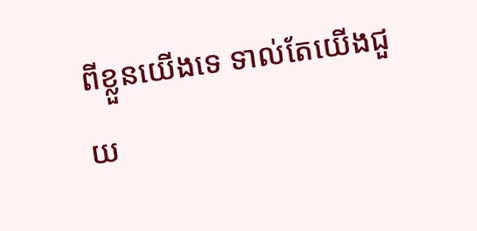ពីខ្លួនយើងទេ ទាល់តែយើងជួយ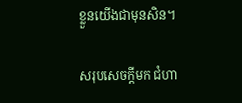ខ្លួនយើងជាមុនសិន។

សរុបសេចក្តីមក ជំហា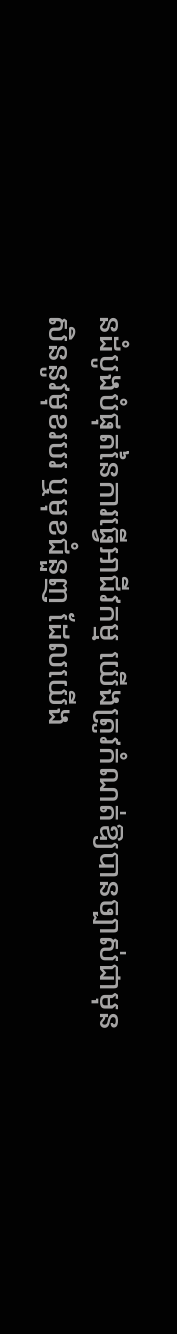នដំបូងបំផុតនៃការធ្វើអាជីវកម្ម យើងត្រូវកំណត់ឱ្យបានច្បាស់ជាមុនសិននូវមុខរបរ ឬមុខជំនួញ ដែលយើង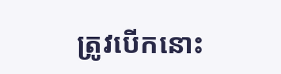ត្រូវបើកនោះ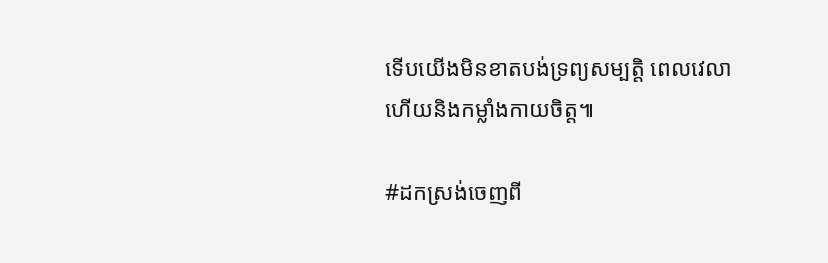ទើបយើងមិនខាតបង់ទ្រព្យសម្បត្តិ ពេលវេលា ហើយនិងកម្លាំងកាយចិត្ត៕

#ដកស្រង់ចេញពី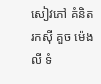សៀវភៅ គំនិតរកស៊ី គួច ម៉េងលី ទំ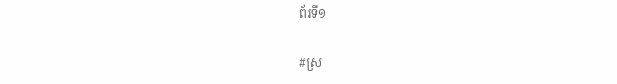ព័រទី១

#ស្រ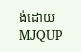ង់ដោយ MJQUP